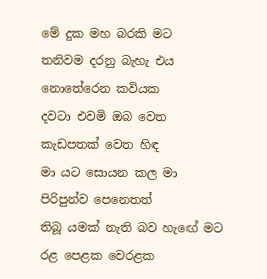මේ දුක මහ බරකි මට
තනිවම දරනු බැහැ එය
නොතේරෙන කවියක
දවටා එවමි ඔබ වෙත
කැඩපතක් වෙත හිඳ
මා යට සොයන කල මා
පිරිපුන්ව පෙනෙතත්
තිබූ යමක් නැති බව හැඟේ මට
රළ පෙළක වෙරළක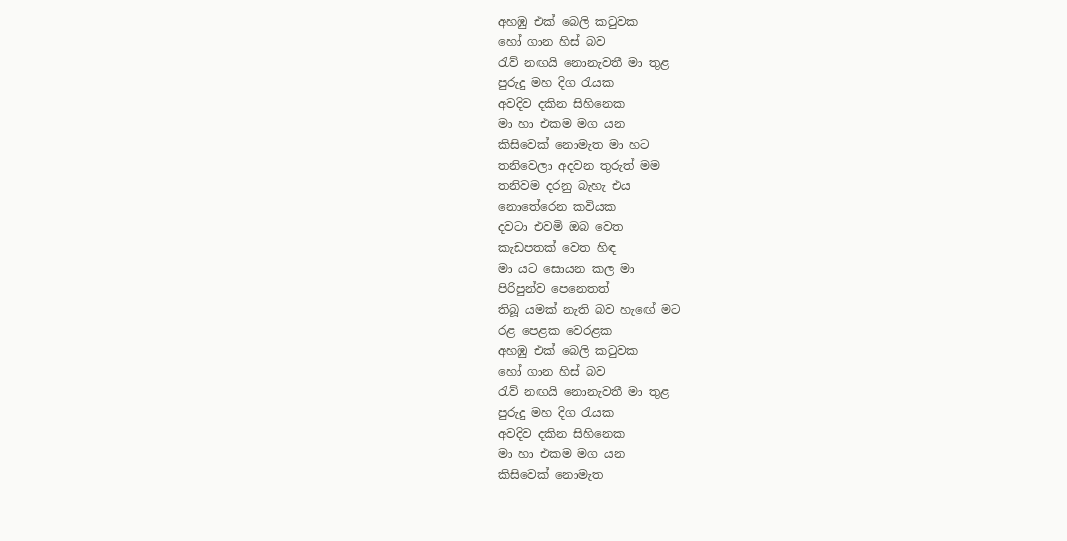අහඹු එක් බෙලි කටුවක
හෝ ගාන හිස් බව
රැව් නඟයි නොනැවතී මා තුළ
පුරුදු මහ දිග රැයක
අවදිව දකින සිහිනෙක
මා හා එකම මග යන
කිසිවෙක් නොමැත මා හට
තනිවෙලා අදවන තුරුත් මම
තනිවම දරනු බැහැ එය
නොතේරෙන කවියක
දවටා එවමි ඔබ වෙත
කැඩපතක් වෙත හිඳ
මා යට සොයන කල මා
පිරිපුන්ව පෙනෙතත්
තිබූ යමක් නැති බව හැඟේ මට
රළ පෙළක වෙරළක
අහඹු එක් බෙලි කටුවක
හෝ ගාන හිස් බව
රැව් නඟයි නොනැවතී මා තුළ
පුරුදු මහ දිග රැයක
අවදිව දකින සිහිනෙක
මා හා එකම මග යන
කිසිවෙක් නොමැත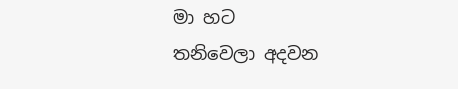මා හට
තනිවෙලා අදවන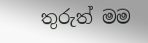තුරුත් මම